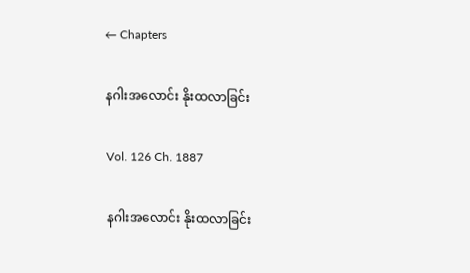← Chapters

နဂါးအလောင်း နိုးထလာခြင်း

Vol. 126 Ch. 1887

နဂါးအလောင်း နိုးထလာခြင်း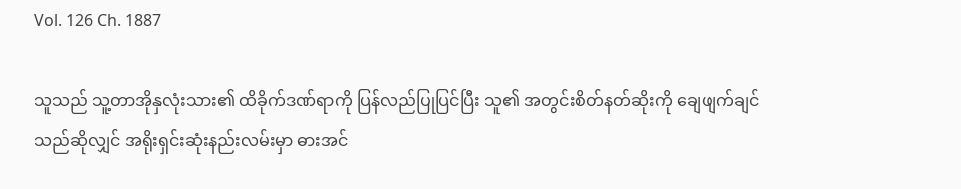Vol. 126 Ch. 1887

သူသည် သူ့တာအိုနှလုံးသား၏ ထိခိုက်ဒဏ်ရာကို ပြန်လည်ပြုပြင်ပြီး သူ၏ အတွင်းစိတ်နတ်ဆိုးကို ချေဖျက်ချင်သည်ဆိုလျှင် အရိုးရှင်းဆုံးနည်းလမ်းမှာ ဓားအင်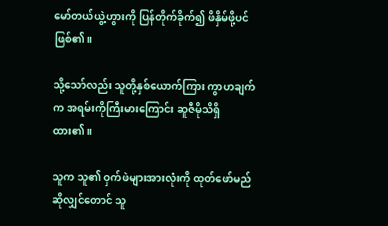မော်တယ်ယွဲ့ဟွားကို ပြန်တိုက်ခိုက်၍ ဖိနှိမ်ဖို့ပင်ဖြစ်၏။

သို့သော်လည်း သူတို့နှစ်ယောက်ကြား ကွာဟချက်က အရမ်းကိုကြီးမားကြောင်း ဆူဇီမိုသိရှိထား၏။

သူက သူ၏ ဝှက်ဖဲများအားလုံးကို ထုတ်ဖော်မည်ဆိုလျှင်တောင် သူ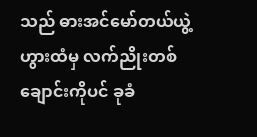သည် ဓားအင်မော်တယ်ယွဲ့ဟွားထံမှ လက်ညိုးတစ်ချောင်းကိုပင် ခုခံ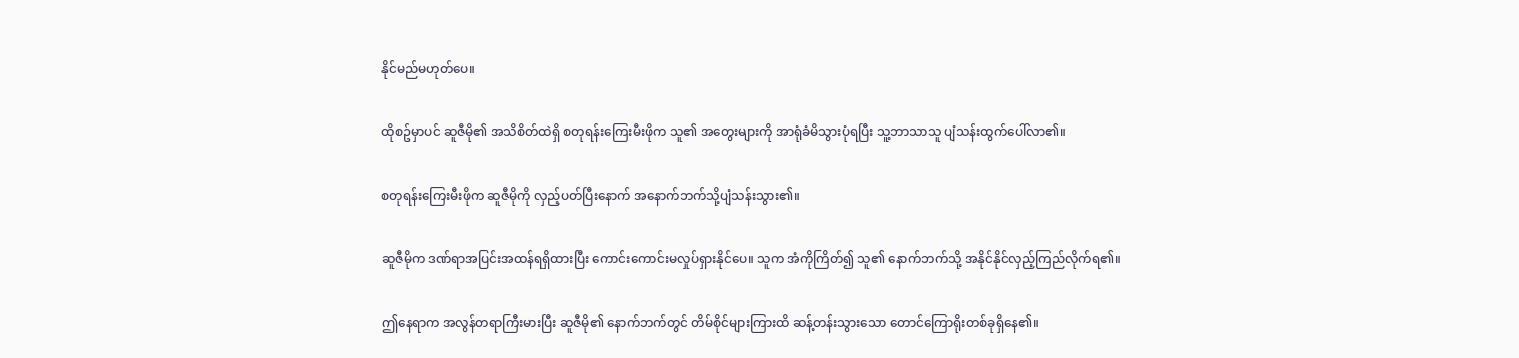နိုင်မည်မဟုတ်ပေ။

ထိုစဥ်မှာပင် ဆူဇီမို၏ အသိစိတ်ထဲရှိ စတုရန်းကြေးမီးဖိုက သူ၏ အတွေးများကို အာရုံခံမိသွားပုံရပြီး သူ့ဘာသာသူ ပျံသန်းထွက်ပေါ်လာ၏။

စတုရန်းကြေးမီးဖိုက ဆူဇီမိုကို လှည့်ပတ်ပြီးနောက် အနောက်ဘက်သို့ပျံသန်းသွား၏။

ဆူဇီမိုက ဒဏ်ရာအပြင်းအထန်ရရှိထားပြီး ကောင်းကောင်းမလှုပ်ရှားနိုင်ပေ။ သူက အံကိုကြိတ်၍ သူ၏ နောက်ဘက်သို့ အနိုင်နိုင်လှည့်ကြည်လိုက်ရ၏။

ဤနေရာက အလွန်တရာကြီးမားပြီး ဆူဇီမို၏ နောက်ဘက်တွင် တိမ်စိုင်များကြားထိ ဆန့်တန်းသွားသော တောင်ကြောရိုးတစ်ခုရှိနေ၏။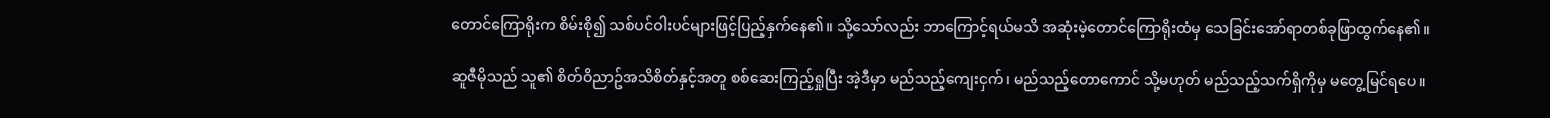တောင်ကြောရိုးက စိမ်းစို၍ သစ်ပင်ဝါးပင်များဖြင့်ပြည့်နှက်နေ၏။ သို့သော်လည်း ဘာကြောင့်ရယ်မသိ အဆုံးမဲ့တောင်ကြောရိုးထံမှ သေခြင်းအော်ရာတစ်ခုဖြာထွက်နေ၏။

ဆူဇီမိုသည် သူ၏ စိတ်ဝိညာဥ်အသိစိတ်နှင့်အတူ စစ်ဆေးကြည့်ရှုပြီး အဲ့ဒီမှာ မည်သည့်ကျေးငှက်၊ မည်သည့်တောကောင် သို့မဟုတ် မည်သည့်သက်ရှိကိုမှ မတွေ့မြင်ရပေ။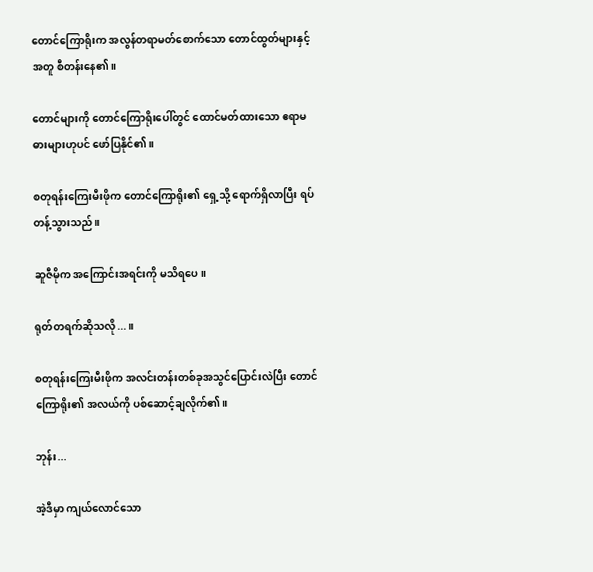တောင်ကြောရိုးက အလွန်တရာမတ်စောက်သော တောင်ထွတ်များနှင့်အတူ စီတန်းနေ၏။

တောင်များကို တောင်ကြောရိုးပေါ်တွင် ထောင်မတ်ထားသော ဧရာမဓားများဟုပင် ဖော်ပြနိုင်၏။

စတုရန်းကြေးမီးဖိုက တောင်ကြောရိုး၏ ရှေ့သို့ ရောက်ရှိလာပြီး ရပ်တန့်သွားသည်။

ဆူဇီမိုက အကြောင်းအရင်းကို မသိရပေ။

ရုတ်တရက်ဆိုသလို...။

စတုရန်းကြေးမီးဖိုက အလင်းတန်းတစ်ခုအသွင်ပြောင်းလဲပြီး တောင်ကြောရိုး၏ အလယ်ကို ပစ်ဆောင့်ချလိုက်၏။

ဘုန်း...

အဲ့ဒီမှာ ကျယ်လောင်သော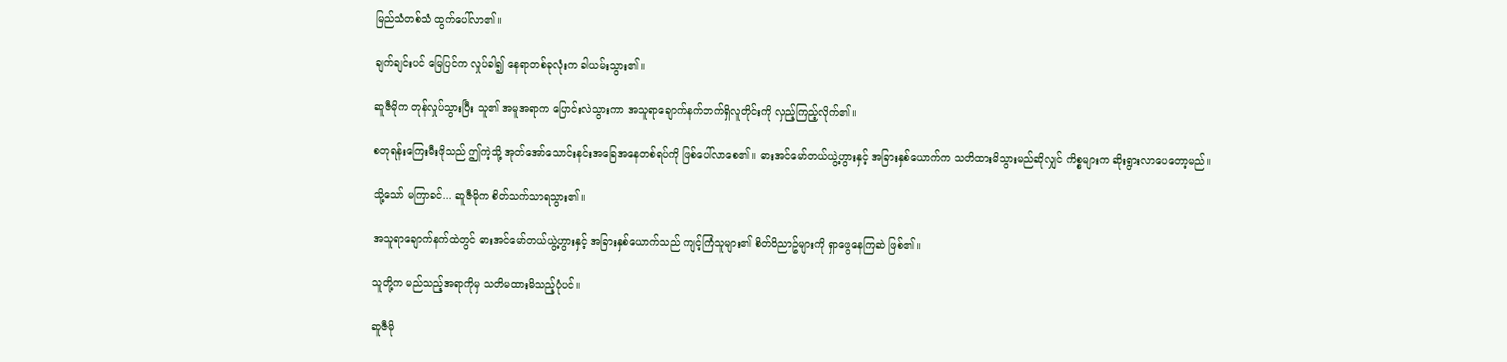မြည်သံတစ်သံ ထွက်ပေါ်လာ၏။

ချက်ချင်းပင် မြေပြင်က လှုပ်ခါ၍ နေရာတစ်ခုလုံးက ခါယမ်းသွား၏။

ဆူဇီမိုက တုန်လှုပ်သွားပြီး သူ၏ အမူအရာက ပြောင်းလဲသွားကာ အသူရာချောက်နက်ဘက်ရှိလူတိုင်းကို လှည့်ကြည့်လိုက်၏။

စတုရန်းကြေးမီးဖိုသည် ဤကဲ့သို့ အုတ်အော်သောင်းနင်းအခြေအနေတစ်ရပ်ကို ဖြစ်ပေါ်လာစေ၏။ ဓားအင်မော်တယ်ယွဲ့ဟွားနှင့် အခြားနှစ်ယောက်က သတိထားမိသွားမည်ဆိုလျှင် ကိစ္စများက ဆိုးရွားလာပေတော့မည်။

သို့သော် မကြာခင်... ဆူဇီမိုက စိတ်သက်သာရသွား၏။

အသူရာချောက်နက်ထဲတွင် ဓားအင်မော်တယ်ယွဲ့ဟွားနှင့် အခြားနှစ်ယောက်သည် ကျင့်ကြံသူများ၏ စိတ်ဝိညာဥ်များကို ရှာဖွေနေကြဆဲ ဖြစ်၏။

သူတို့က မည်သည့်အရာကိုမှ သတိမထားမိသည့်ပုံပင်။

ဆူဇီမို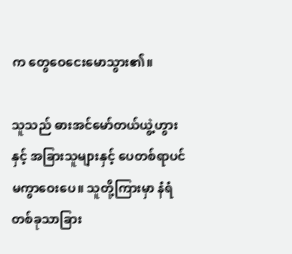က တွေဝေငေးမောသွား၏။

သူသည် ဓားအင်မော်တယ်ယွဲ့ဟွားနှင့် အခြားသူများနှင့် ပေတစ်ရာပင် မကွာဝေးပေ။ သူတို့ကြားမှာ နံရံတစ်ခုသာခြား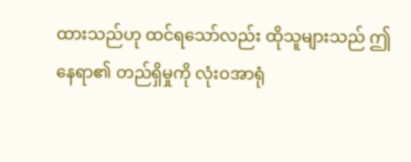ထားသည်ဟု ထင်ရသော်လည်း ထိုသူများသည် ဤနေရာ၏ တည်ရှိမှုကို လုံးဝအာရုံ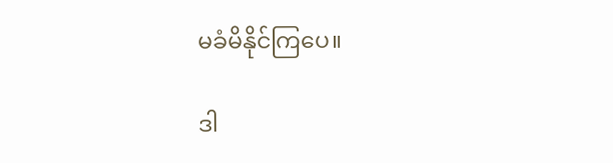မခံမိနိုင်ကြပေ။

ဒါ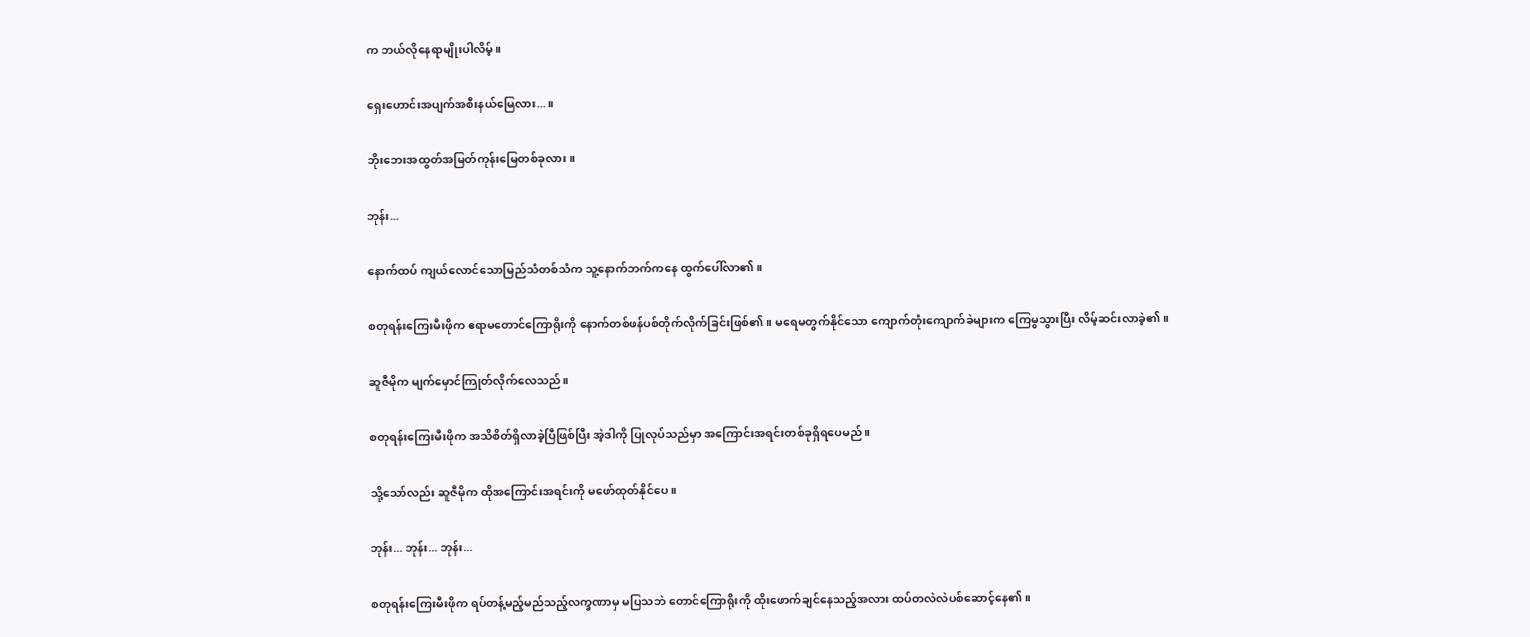က ဘယ်လိုနေရာမျိုးပါလိမ့်။

ရှေးဟောင်းအပျက်အစီးနယ်မြေလား...။

ဘိုးဘေးအထွတ်အမြတ်ကုန်းမြေတစ်ခုလား။

ဘုန်း...

နောက်ထပ် ကျယ်လောင်သောမြည်သံတစ်သံက သူ့နောက်ဘက်ကနေ ထွက်ပေါ်လာ၏။

စတုရန်းကြေးမီးဖိုက ဧရာမတောင်ကြောရိုးကို နောက်တစ်ဖန်ပစ်တိုက်လိုက်ခြင်းဖြစ်၏။ မရေမတွက်နိုင်သော ကျောက်တုံးကျောက်ခဲများက ကြေမွသွားပြီး လိမ့်ဆင်းလာခဲ့၏။

ဆူဇီမိုက မျက်မှောင်ကြုတ်လိုက်လေသည်။

စတုရန်းကြေးမီးဖိုက အသိစိတ်ရှိလာခဲ့ပြီဖြစ်ပြီး အဲ့ဒါကို ပြုလုပ်သည်မှာ အကြောင်းအရင်းတစ်ခုရှိရပေမည်။

သို့သော်လည်း ဆူဇီမိုက ထိုအကြောင်းအရင်းကို မဖော်ထုတ်နိုင်ပေ။

ဘုန်း... ဘုန်း... ဘုန်း...

စတုရန်းကြေးမီးဖိုက ရပ်တန့်မည့်မည်သည့်လက္ခဏာမှ မပြသဘဲ တောင်ကြောရိုးကို ထိုးဖောက်ချင်နေသည့်အလား ထပ်တလဲလဲပစ်ဆောင့်နေ၏။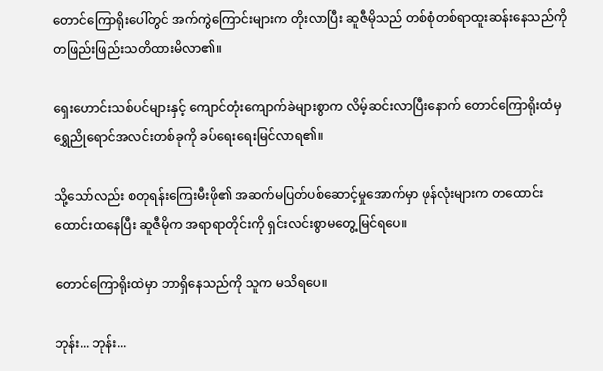တောင်ကြောရိုးပေါ်တွင် အက်ကွဲကြောင်းများက တိုးလာပြီး ဆူဇီမိုသည် တစ်စုံတစ်ရာထူးဆန်းနေသည်ကို တဖြည်းဖြည်းသတိထားမိလာ၏။

ရှေးဟောင်းသစ်ပင်များနှင့် ကျောင်တုံးကျောက်ခဲများစွာက လိမ့်ဆင်းလာပြီးနောက် တောင်ကြောရိုးထံမှ ရွှေညိုရောင်အလင်းတစ်ခုကို ခပ်ရေးရေးမြင်လာရ၏။

သို့သော်လည်း စတုရန်းကြေးမီးဖို၏ အဆက်မပြတ်ပစ်ဆောင့်မှုအောက်မှာ ဖုန်လုံးများက တထောင်းထောင်းထနေပြီး ဆူဇီမိုက အရာရာတိုင်းကို ရှင်းလင်းစွာမတွေ့မြင်ရပေ။

တောင်ကြောရိုးထဲမှာ ဘာရှိနေသည်ကို သူက မသိရပေ။

ဘုန်း... ဘုန်း...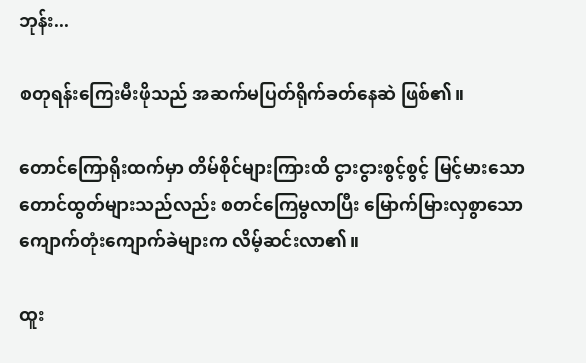ဘုန်း...

စတုရန်းကြေးမီးဖိုသည် အဆက်မပြတ်ရိုက်ခတ်နေဆဲ ဖြစ်၏။

တောင်ကြောရိုးထက်မှာ တိမ်စိုင်များကြားထိ ငွားငွားစွင့်စွင့် မြင့်မားသော တောင်ထွတ်များသည်လည်း စတင်ကြေမွလာပြီး မြောက်မြားလှစွာသော ကျောက်တုံးကျောက်ခဲများက လိမ့်ဆင်းလာ၏။

ထူး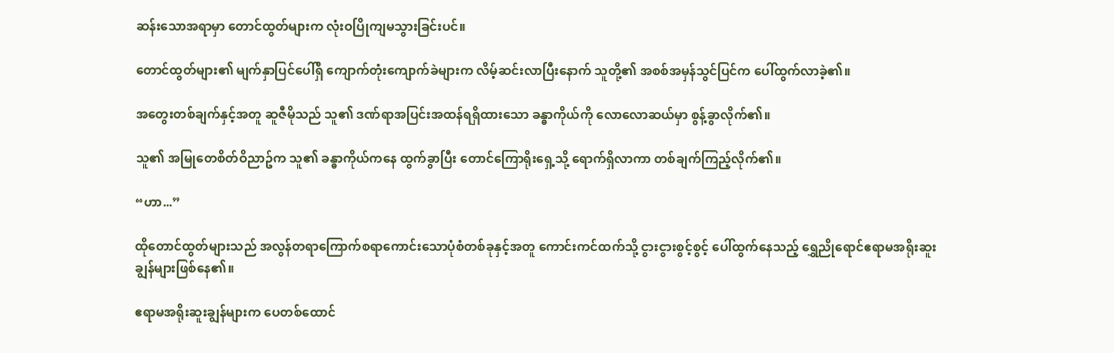ဆန်းသောအရာမှာ တောင်ထွတ်များက လုံးဝပြိုကျမသွားခြင်းပင်။

တောင်ထွတ်များ၏ မျက်နှာပြင်ပေါ်ရှိ ကျောက်တုံးကျောက်ခဲများက လိမ့်ဆင်းလာပြီးနောက် သူတို့၏ အစစ်အမှန်သွင်ပြင်က ပေါ်ထွက်လာခဲ့၏။

အတွေးတစ်ချက်နှင့်အတူ ဆူဇီမိုသည် သူ၏ ဒဏ်ရာအပြင်းအထန်ရရှိထားသော ခန္ဓာကိုယ်ကို လောလောဆယ်မှာ စွန့်ခွာလိုက်၏။

သူ၏ အမြုတေစိတ်ဝိညာဥ်က သူ၏ ခန္ဓာကိုယ်ကနေ ထွက်ခွာပြီး တောင်ကြောရိုးရှေ့သို့ ရောက်ရှိလာကာ တစ်ချက်ကြည့်လိုက်၏။

“ဟာ...”

ထိုတောင်ထွတ်များသည် အလွန်တရာကြောက်စရာကောင်းသောပုံစံတစ်ခုနှင့်အတူ ကောင်းကင်ထက်သို့ ငွားငွားစွင့်စွင့် ပေါ်ထွက်နေသည့် ရွှေညိုရောင်ဧရာမအရိုးဆူးချွန်များဖြစ်နေ၏။

ဧရာမအရိုးဆူးချွန်များက ပေတစ်ထောင်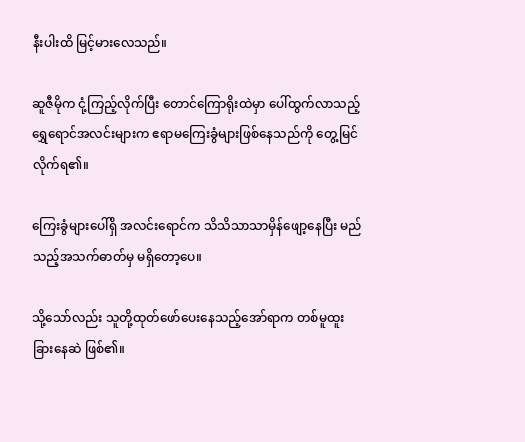နီးပါးထိ မြင့်မားလေသည်။

ဆူဇီမိုက ငုံ့ကြည့်လိုက်ပြီး တောင်ကြောရိုးထဲမှာ ပေါ်ထွက်လာသည့် ရွှေရောင်အလင်းများက ဧရာမကြေးခွံများဖြစ်နေသည်ကို တွေ့မြင်လိုက်ရ၏။

ကြေးခွံများပေါ်ရှိ အလင်းရောင်က သိသိသာသာမှိန်ဖျော့နေပြီး မည်သည့်အသက်ဓာတ်မှ မရှိတော့ပေ။

သို့သော်လည်း သူတို့ထုတ်ဖော်ပေးနေသည့်အော်ရာက တစ်မူထူးခြားနေဆဲ ဖြစ်၏။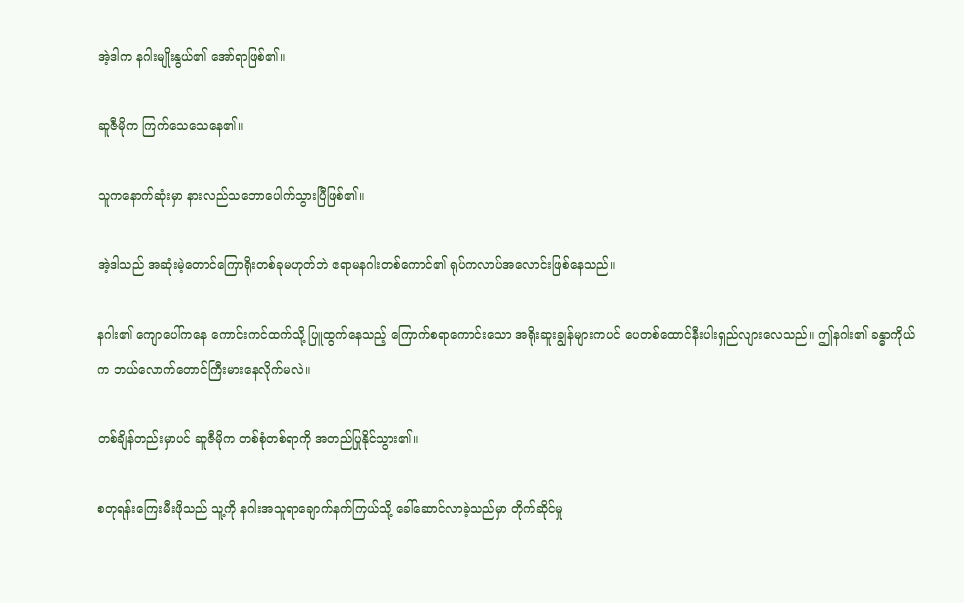အဲ့ဒါက နဂါးမျိုးနွယ်၏ အော်ရာဖြစ်၏။

ဆူဇီမိုက ကြက်သေသေနေ၏။

သူကနောက်ဆုံးမှာ နားလည်သဘောပေါက်သွားပြီဖြစ်၏။

အဲ့ဒါသည် အဆုံးမဲ့တောင်ကြောရိုးတစ်ခုမဟုတ်ဘဲ ဧရာမနဂါးတစ်ကောင်၏ ရုပ်ကလာပ်အလောင်းဖြစ်နေသည်။

နဂါး၏ ကျောပေါ်ကနေ ကောင်းကင်ထက်သို့ ပြူထွက်နေသည့် ကြောက်စရာကောင်းသော အရိုးဆူးချွန်များကပင် ပေတစ်ထောင်နီးပါးရှည်လျားလေသည်။ ဤနဂါး၏ ခန္ဓာကိုယ်က ဘယ်လောက်တောင်ကြီးမားနေလိုက်မလဲ။

တစ်ချိန်တည်းမှာပင် ဆူဇီမိုက တစ်စုံတစ်ရာကို အတည်ပြုနိုင်သွား၏။

စတုရန်းကြေးမီးဖိုသည် သူ့ကို နဂါးအသူရာချောက်နက်ကြယ်သို့ ခေါ်ဆောင်လာခဲ့သည်မှာ တိုက်ဆိုင်မှု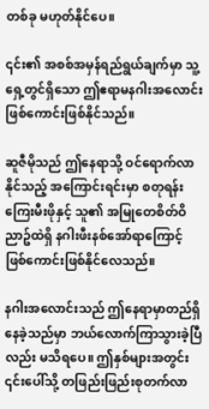တစ်ခု မဟုတ်နိုင်ပေ။

၎င်း၏ အစစ်အမှန်ရည်ရွယ်ချက်မှာ သူ့ရှေ့တွင်ရှိသော ဤဧရာမနဂါးအလောင်းဖြစ်ကောင်းဖြစ်နိုင်သည်။

ဆူဇီမိုသည် ဤနေရာသို့ ဝင်ရောက်လာနိုင်သည့် အကြောင်းရင်းမှာ စတုရန်းကြေးမီးဖိုနှင့် သူ၏ အမြုတေစိတ်ဝိညာဥ်ထဲရှိ နဂါးဖီးနစ်အော်ရာကြောင့် ဖြစ်ကောင်းဖြစ်နိုင်လေသည်။

နဂါးအလောင်းသည် ဤနေရာမှာတည်ရှိနေခဲ့သည်မှာ ဘယ်လောက်ကြာသွားခဲ့ပြီလည်း မသိရပေ။ ဤနှစ်များအတွင်း ၎င်းပေါ်သို့ တဖြည်းဖြည်းစုတက်လာ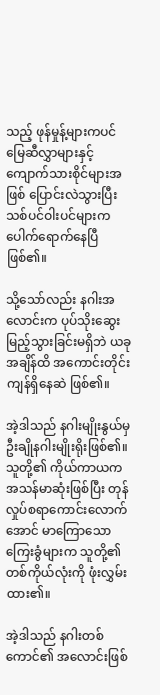သည့် ဖုန်မှုန့်များကပင် မြေဆီလွှာများနှင့် ကျောက်သားစိုင်များအဖြစ် ပြောင်းလဲသွားပြီး သစ်ပင်ဝါးပင်များက ပေါက်ရောက်နေပြီဖြစ်၏။

သို့သော်လည်း နဂါးအလောင်းက ပုပ်သိုးဆွေးမြည့်သွားခြင်းမရှိဘဲ ယခုအချိန်ထိ အကောင်းတိုင်းကျန်ရှိနေဆဲ ဖြစ်၏။

အဲ့ဒါသည် နဂါးမျိုးနွယ်မှ ဦးချိုနဂါးမျိုးရိုးဖြစ်၏။ သူတို့၏ ကိုယ်ကာယက အသန်မာဆုံးဖြစ်ပြီး တုန်လှုပ်စရာကောင်းလောက်အောင် မာကြောသော ကြေးခွံများက သူတို့၏ တစ်ကိုယ်လုံးကို ဖုံးလွှမ်းထား၏။

အဲ့ဒါသည် နဂါးတစ်ကောင်၏ အလောင်းဖြစ်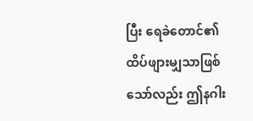ပြီး ရေခဲတောင်၏ ထိပ်ဖျားမျှသာဖြစ်သော်လည်း ဤနဂါး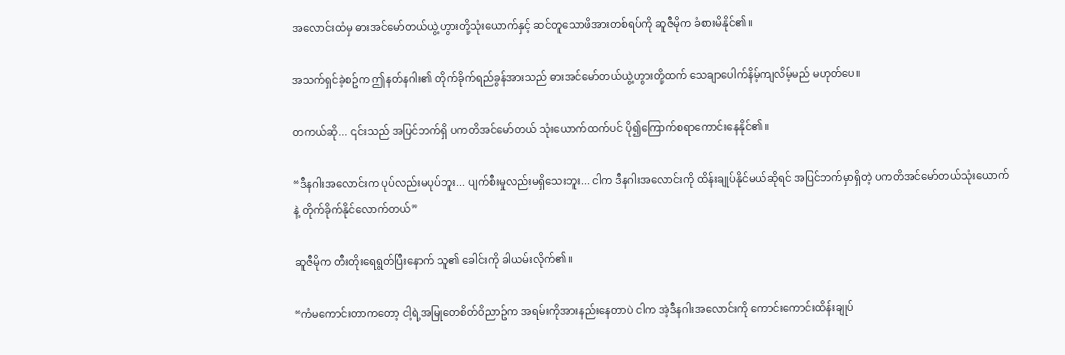အလောင်းထံမှ ဓားအင်မော်တယ်ယွဲ့ဟွားတို့သုံးယောက်နှင့် ဆင်တူသောဖိအားတစ်ရပ်ကို ဆူဇီမိုက ခံစားမိနိုင်၏။

အသက်ရှင်ခဲ့စဥ်က ဤနတ်နဂါး၏ တိုက်ခိုက်ရည်ခွန်အားသည် ဓားအင်မော်တယ်ယွဲ့ဟွားတို့ထက် သေချာပေါက်နိမ့်ကျလိမ့်မည် မဟုတ်ပေ။

တကယ်ဆို... ၎င်းသည် အပြင်ဘက်ရှိ ပကတိအင်မော်တယ် သုံးယောက်ထက်ပင် ပို၍ကြောက်စရာကောင်းနေနိုင်၏။

“ဒီနဂါးအလောင်းက ပုပ်လည်းမပုပ်ဘူး... ပျက်စီးမှုလည်းမရှိသေးဘူး... ငါက ဒီနဂါးအလောင်းကို ထိန်းချုပ်နိုင်မယ်ဆိုရင် အပြင်ဘက်မှာရှိတဲ့ ပကတိအင်မော်တယ်သုံးယောက်နဲ့ တိုက်ခိုက်နိုင်လောက်တယ်”

ဆူဇီမိုက တီးတိုးရေရွတ်ပြီးနောက် သူ၏ ခေါင်းကို ခါယမ်းလိုက်၏။

“ကံမကောင်းတာကတော့ ငါ့ရဲ့အမြုတေစိတ်ဝိညာဥ်က အရမ်းကိုအားနည်းနေတာပဲ ငါက အဲ့ဒီနဂါးအလောင်းကို ကောင်းကောင်းထိန်းချုပ်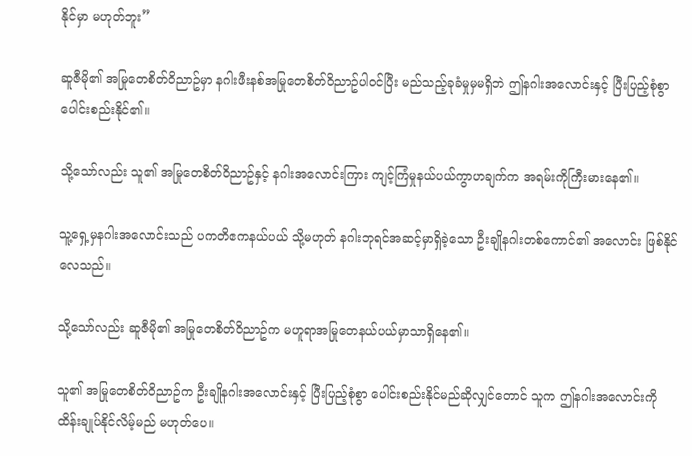နိုင်မှာ မဟုတ်ဘူး”

ဆူဇီမို၏ အမြုတေစိတ်ဝိညာဥ်မှာ နဂါးဖီးနစ်အမြုတေစိတ်ဝိညာဥ်ပါဝင်ပြီး မည်သည့်ခုခံမှုမှမရှိဘဲ ဤနဂါးအလောင်းနှင့် ပြီးပြည့်စုံစွာ ပေါင်းစည်းနိုင်၏။

သို့သော်လည်း သူ၏ အမြုတေစိတ်ဝိညာဥ်နှင့် နဂါးအလောင်းကြား ကျင့်ကြံမှုနယ်ပယ်ကွာဟချက်က အရမ်းကိုကြီးမားနေ၏။

သူ့ရှေ့မှနဂါးအလောင်းသည် ပကတိဧကနယ်ပယ် သို့မဟုတ် နဂါးဘုရင်အဆင့်မှာရှိခဲ့သော ဦးချိုနဂါးတစ်ကောင်၏ အလောင်း ဖြစ်နိုင်လေသည်။

သို့သော်လည်း ဆူဇီမို၏ အမြုတေစိတ်ဝိညာဥ်က မဟူရာအမြုတေနယ်ပယ်မှာသာရှိနေ၏။

သူ၏ အမြုတေစိတ်ဝိညာဥ်က ဦးချိုနဂါးအလောင်းနှင့် ပြီးပြည့်စုံစွာ ပေါင်းစည်းနိုင်မည်ဆိုလျှင်တောင် သူက ဤနဂါးအလောင်းကို ထိန်းချုပ်နိုင်လိမ့်မည် မဟုတ်ပေ။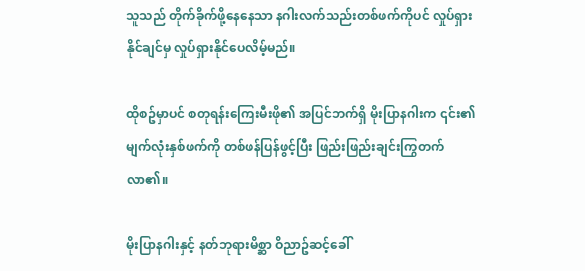သူသည် တိုက်ခိုက်ဖို့နေနေသာ နဂါးလက်သည်းတစ်ဖက်ကိုပင် လှုပ်ရှားနိုင်ချင်မှ လှုပ်ရှားနိုင်ပေလိမ့်မည်။

ထိုစဥ်မှာပင် စတုရန်းကြေးမီးဖို၏ အပြင်ဘက်ရှိ မိုးပြာနဂါးက ၎င်း၏ မျက်လုံးနှစ်ဖက်ကို တစ်ဖန်ပြန်ဖွင့်ပြီး ဖြည်းဖြည်းချင်းကြွတက်လာ၏။

မိုးပြာနဂါးနှင့် နတ်ဘုရားမိစ္ဆာ ဝိညာဥ်ဆင့်ခေါ်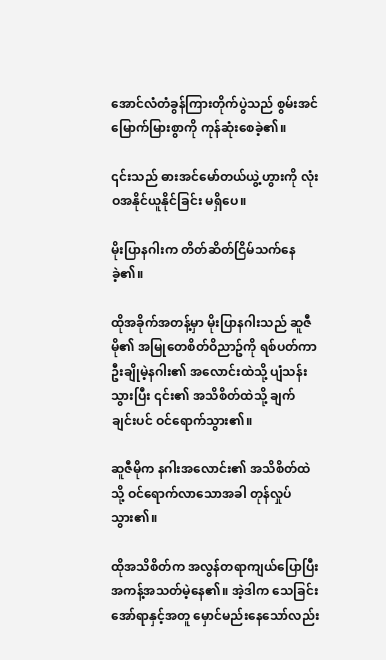အောင်လံတံခွန်ကြားတိုက်ပွဲသည် စွမ်းအင်မြောက်မြားစွာကို ကုန်ဆုံးစေခဲ့၏။

၎င်းသည် ဓားအင်မော်တယ်ယွဲ့ဟွားကို လုံးဝအနိုင်ယူနိုင်ခြင်း မရှိပေ။

မိုးပြာနဂါးက တိတ်ဆိတ်ငြိမ်သက်နေခဲ့၏။

ထိုအခိုက်အတန့်မှာ မိုးပြာနဂါးသည် ဆူဇီမို၏ အမြုတေစိတ်ဝိညာဥ်ကို ရစ်ပတ်ကာ ဦးချိုမဲ့နဂါး၏ အလောင်းထဲသို့ ပျံသန်းသွားပြီး ၎င်း၏ အသိစိတ်ထဲသို့ ချက်ချင်းပင် ဝင်ရောက်သွား၏။

ဆူဇီမိုက နဂါးအလောင်း၏ အသိစိတ်ထဲသို့ ဝင်ရောက်လာသောအခါ တုန်လှုပ်သွား၏။

ထိုအသိစိတ်က အလွန်တရာကျယ်ပြောပြီး အကန့်အသတ်မဲ့နေ၏။ အဲ့ဒါက သေခြင်းအော်ရာနှင့်အတူ မှောင်မည်းနေသော်လည်း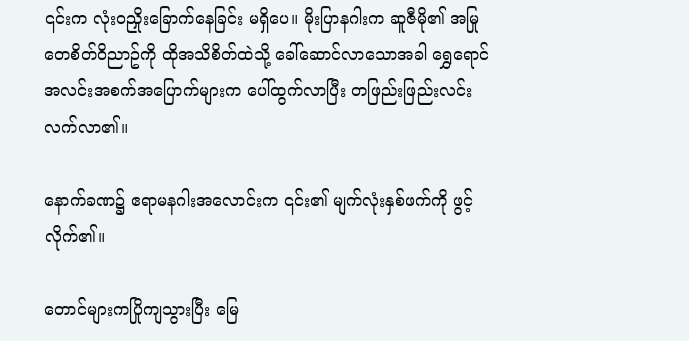၎င်းက လုံးဝညှိုးခြောက်နေခြင်း မရှိပေ။ မိုးပြာနဂါးက ဆူဇီမို၏ အမြုတေစိတ်ဝိညာဥ်ကို ထိုအသိစိတ်ထဲသို့ ခေါ်ဆောင်လာသောအခါ ရွှေရောင်အလင်းအစက်အပြောက်များက ပေါ်ထွက်လာပြီး တဖြည်းဖြည်းလင်းလက်လာ၏။

နောက်ခဏ၌ ဧရာမနဂါးအလောင်းက ၎င်း၏ မျက်လုံးနှစ်ဖက်ကို ဖွင့်လိုက်၏။

တောင်များကပြိုကျသွားပြီး မြေ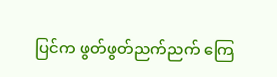ပြင်က ဖွတ်ဖွတ်ညက်ညက် ကြေ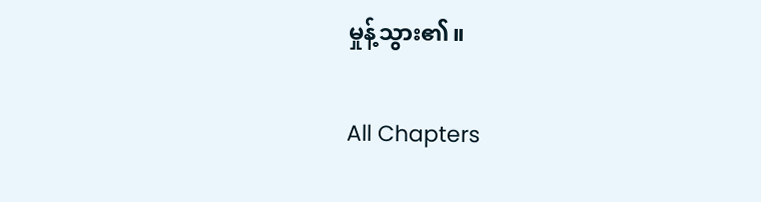မှုန့်သွား၏။

All Chapters